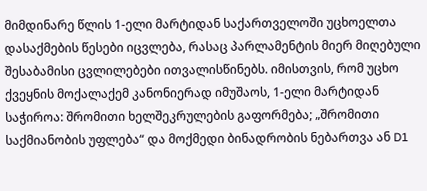მიმდინარე წლის 1-ელი მარტიდან საქართველოში უცხოელთა დასაქმების წესები იცვლება, რასაც პარლამენტის მიერ მიღებული შესაბამისი ცვლილებები ითვალისწინებს. იმისთვის, რომ უცხო ქვეყნის მოქალაქემ კანონიერად იმუშაოს, 1-ელი მარტიდან საჭიროა: შრომითი ხელშეკრულების გაფორმება; „შრომითი საქმიანობის უფლება“ და მოქმედი ბინადრობის ნებართვა ან D1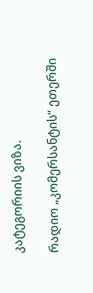კატეგორიის ვიზა.

რადიო „კომერსანტის“ ეთერში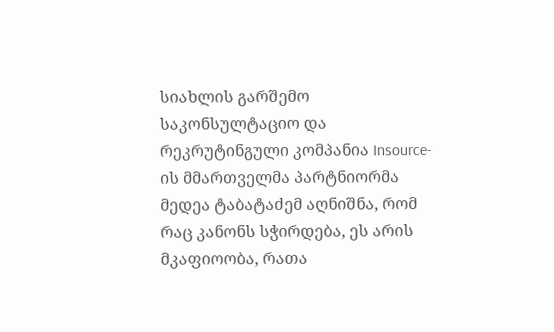სიახლის გარშემო საკონსულტაციო და რეკრუტინგული კომპანია Insource-ის მმართველმა პარტნიორმა მედეა ტაბატაძემ აღნიშნა, რომ რაც კანონს სჭირდება, ეს არის მკაფიოობა, რათა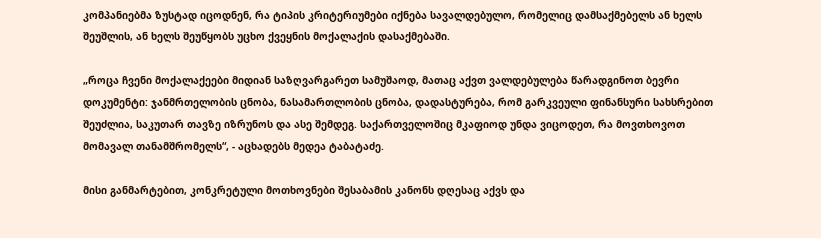კომპანიებმა ზუსტად იცოდნენ, რა ტიპის კრიტერიუმები იქნება სავალდებულო, რომელიც დამსაქმებელს ან ხელს შეუშლის, ან ხელს შეუწყობს უცხო ქვეყნის მოქალაქის დასაქმებაში.

„როცა ჩვენი მოქალაქეები მიდიან საზღვარგარეთ სამუშაოდ, მათაც აქვთ ვალდებულება წარადგინოთ ბევრი დოკუმენტი: ჯანმრთელობის ცნობა, ნასამართლობის ცნობა, დადასტურება, რომ გარკვეული ფინანსური სახსრებით შეუძლია, საკუთარ თავზე იზრუნოს და ასე შემდეგ. საქართველოშიც მკაფიოდ უნდა ვიცოდეთ, რა მოვთხოვოთ მომავალ თანამშრომელს“, - აცხადებს მედეა ტაბატაძე.

მისი განმარტებით, კონკრეტული მოთხოვნები შესაბამის კანონს დღესაც აქვს და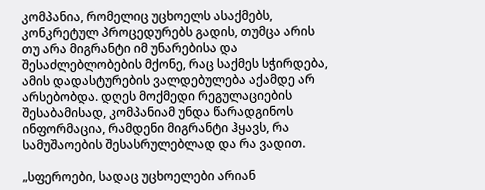კომპანია, რომელიც უცხოელს ასაქმებს, კონკრეტულ პროცედურებს გადის, თუმცა არის თუ არა მიგრანტი იმ უნარებისა და შესაძლებლობების მქონე, რაც საქმეს სჭირდება, ამის დადასტურების ვალდებულება აქამდე არ არსებობდა. დღეს მოქმედი რეგულაციების შესაბამისად, კომპანიამ უნდა წარადგინოს ინფორმაცია, რამდენი მიგრანტი ჰყავს, რა სამუშაოების შესასრულებლად და რა ვადით.

„სფეროები, სადაც უცხოელები არიან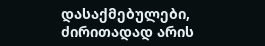დასაქმებულები, ძირითადად არის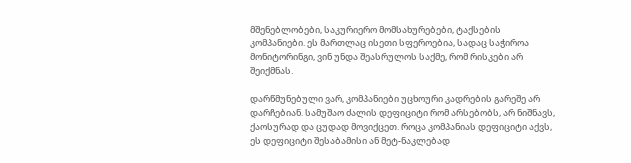მშენებლობები, საკურიერო მომსახურებები, ტაქსების კომპანიები. ეს მართლაც ისეთი სფეროებია, სადაც საჭიროა მონიტორინგი, ვინ უნდა შეასრულოს საქმე, რომ რისკები არ შეიქმნას.

დარწმუნებული ვარ, კომპანიები უცხოური კადრების გარეშე არ დარჩებიან. სამუშაო ძალის დეფიციტი რომ არსებობს, არ ნიშნავს, ქაოსურად და ცუდად მოვიქცეთ. როცა კომპანიას დეფიციტი აქვს, ეს დეფიციტი შესაბამისი ან მეტ-ნაკლებად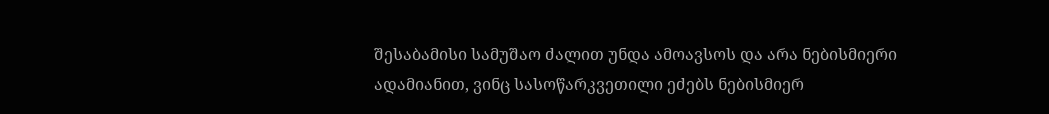შესაბამისი სამუშაო ძალით უნდა ამოავსოს და არა ნებისმიერი ადამიანით, ვინც სასოწარკვეთილი ეძებს ნებისმიერ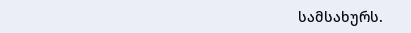სამსახურს.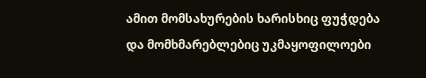ამით მომსახურების ხარისხიც ფუჭდება და მომხმარებლებიც უკმაყოფილოები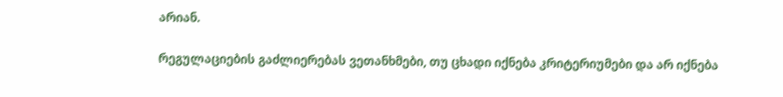არიან.

რეგულაციების გაძლიერებას ვეთანხმები, თუ ცხადი იქნება კრიტერიუმები და არ იქნება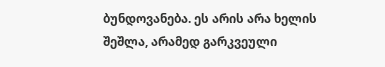ბუნდოვანება. ეს არის არა ხელის შეშლა, არამედ გარკვეული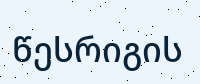წესრიგის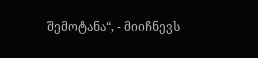შემოტანა“, - მიიჩნევს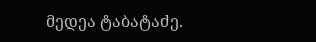მედეა ტაბატაძე.